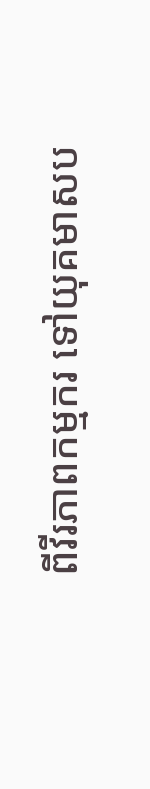ពីវីរភាពកម្មករ ទៅយុគមាសប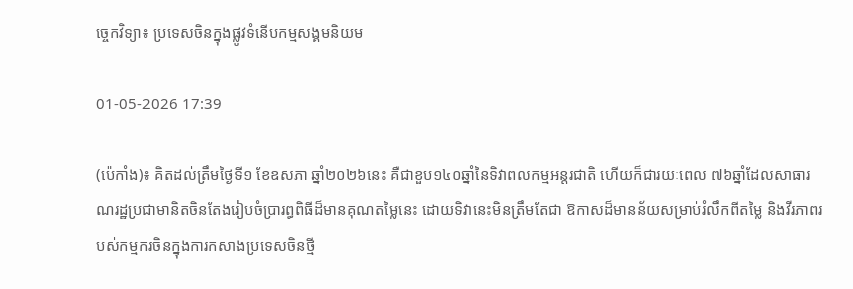ច្ចេកវិទ្យា៖ ប្រទេសចិនក្នុងផ្លូវទំនើបកម្មសង្គមនិយម

01-05-2026 17:39

(ប៉េកាំង)៖ គិតដល់ត្រឹមថ្ងៃទី១ ខែឧសភា ឆ្នាំ២០២៦នេះ គឺជាខួប១៤០ឆ្នាំនៃទិវាពលកម្មអន្តរជាតិ ហើយក៏ជារយៈពេល ៧៦ឆ្នាំដែលសាធារណរដ្ឋប្រជាមានិតចិនតែងរៀបចំប្រារព្ធពិធីដ៏មានគុណតម្លៃនេះ ដោយទិវានេះមិនត្រឹមតែជា ឱកាសដ៏មានន័យសម្រាប់រំលឹកពីតម្លៃ និងវីរភាពរបស់កម្មករចិនក្នុងការកសាងប្រទេសចិនថ្មី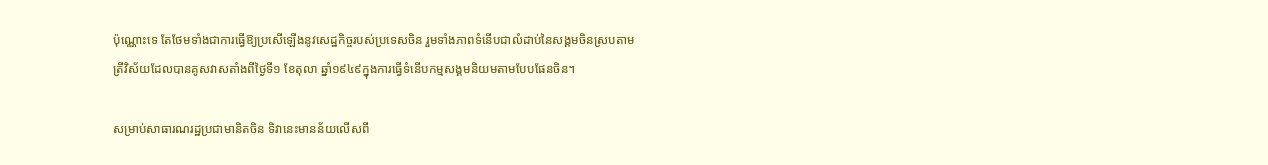ប៉ុណ្ណោះទេ តែថែមទាំងជាការធ្វើឱ្យប្រសើឡើងនូវសេដ្ឋកិច្ចរបស់ប្រទេសចិន រួមទាំងភាពទំនើបជាលំដាប់នៃសង្គមចិនស្របតាម ត្រីវិស័យដែលបានគូសវាសតាំងពីថ្ងៃទី១ ខែតុលា ឆ្នាំ១៩៤៩ក្នុងការធ្វើទំនើបកម្មសង្គមនិយមតាមបែបផែនចិន។

សម្រាប់សាធារណរដ្ឋប្រជាមានិតចិន ទិវានេះមានន័យលើសពី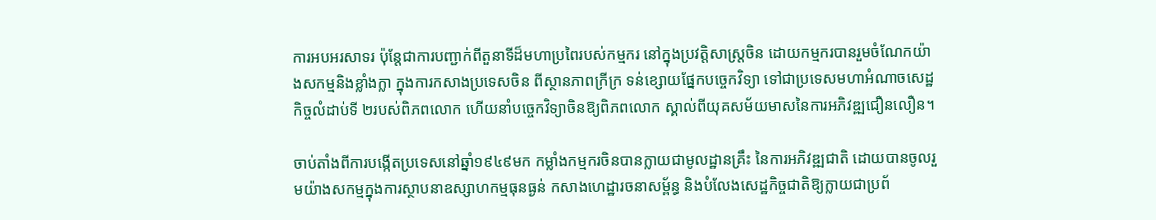ការអបអរសាទរ ប៉ុន្តែជាការបញ្ជាក់ពីតួនាទីដ៏មហាប្រពៃរបស់កម្មករ នៅក្នុងប្រវត្តិសាស្ត្រចិន ដោយកម្មករបានរួមចំណែកយ៉ាងសកម្មនិងខ្លាំងក្លា ក្នុងការកសាងប្រទេសចិន ពីស្ថានភាពក្រីក្រ ទន់ខ្សោយផ្នែកបច្ចេកវិទ្យា ទៅជាប្រទេសមហាអំណាចសេដ្ឋកិច្ចលំដាប់ទី ២របស់ពិភពលោក ហើយនាំបច្ចេកវិទ្យាចិនឱ្យពិភពលោក ស្គាល់ពីយុគសម័យមាសនៃការអភិវឌ្ឍជឿនលឿន។

ចាប់តាំងពីការបង្កើតប្រទេសនៅឆ្នាំ១៩៤៩មក កម្លាំងកម្មករចិនបានក្លាយជាមូលដ្ឋានគ្រឹះ នៃការអភិវឌ្ឍជាតិ ដោយបានចូលរួមយ៉ាងសកម្មក្នុងការស្ថាបនាឧស្សាហកម្មធុនធ្ងន់ កសាងហេដ្ឋារចនាសម្ព័ន្ធ និងបំលែងសេដ្ឋកិច្ចជាតិឱ្យក្លាយជាប្រព័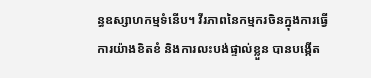ន្ធឧស្សាហកម្មទំនើប។ វីរភាពនៃកម្មករចិនក្នុងការធ្វើការយ៉ាងខិតខំ និងការលះបង់ផ្ទាល់ខ្លួន បានបង្កើត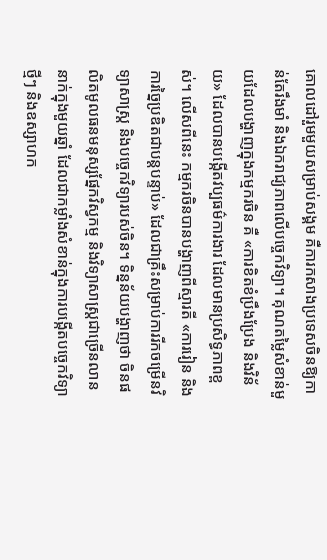គោលដៅរួមមួយសម្រាប់សង្គម គឺការកសាងប្រទេសចិនឱ្យកាន់តែរឹងមាំ និងឯករាជ្យភាពលើបច្ចេកវិទ្យា។ គុណតម្លៃសំខាន់មួយដែលបង្ហាញក្នុងកម្មករចិន គឺ «ការខិតខំប្រឹងប្រែង និងវិន័យ» ដែលបានបង្កើតវប្បធម៌ការងារ ដែលមានប្រសិទ្ធភាពខ្ពស់។ លើសពីនេះ កម្មករចិនបានបង្ហាញពីស្មារតី «ការរៀន និងការច្នៃប្រឌិតជាបន្តបន្ទាប់» ដែលជាគ្រឹះសម្រាប់ការរីកចម្រើនវិទ្យាសាស្ត្រ និងបច្ចេកវិទ្យារបស់ចិន។ ទិន្នន័យបង្ហាញថា ចិនផលិតមូលធនមនុស្សផ្នែកវិស្វកម្ម និងវិទ្យាសាស្ត្រជាច្រើនលាននាក់ក្នុងមួយឆ្នាំ ដែលជាកម្លាំងសំខាន់ក្នុងការបង្កើតបច្ចេកវិទ្យាថ្មីៗ និងឧស្សាហក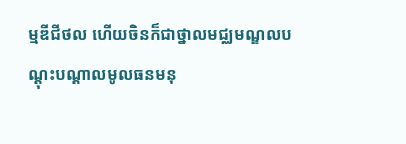ម្មឌីជីថល ហើយចិនក៏ជាថ្នាលមជ្ឈមណ្ឌលបណ្តុះបណ្តាលមូលធនមនុ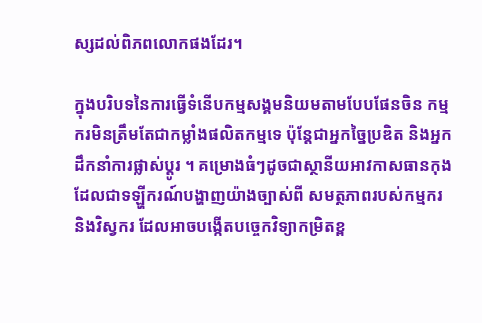ស្សដល់ពិភពលោកផងដែរ។

ក្នុងបរិបទនៃការធ្វើទំនើបកម្មសង្គមនិយមតាមបែបផែនចិន កម្មករមិនត្រឹមតែជាកម្លាំងផលិតកម្មទេ ប៉ុន្តែជាអ្នកច្នៃប្រឌិត និងអ្នកដឹកនាំការផ្លាស់ប្តូរ ។ គម្រោងធំៗដូចជាស្ថានីយអាវកាសធានកុង ដែលជាទឡ្ហីករណ៍បង្ហាញយ៉ាងច្បាស់ពី សមត្ថភាពរបស់កម្មករ និងវិស្វករ ដែលអាចបង្កើតបច្ចេកវិទ្យាកម្រិតខ្ព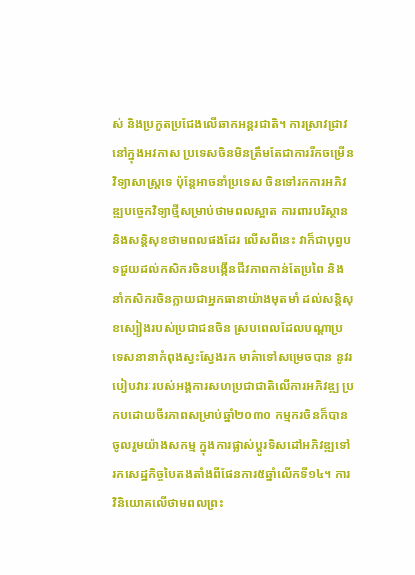ស់ និងប្រកួតប្រជែងលើឆាកអន្តរជាតិ។ ការស្រាវជ្រាវនៅក្នុងអវកាស ប្រទេសចិនមិនត្រឹមតែជាការរីកចម្រើនវិទ្យាសាស្ត្រទេ ប៉ុន្តែអាចនាំប្រទេស ចិនទៅរកការអភិវឌ្ឍបច្ចេកវិទ្យាថ្មីសម្រាប់ថាមពលស្អាត ការពារបរិស្ថាន និងសន្តិសុខថាមពលផងដែរ លើសពីនេះ វាក៏ជាបុព្វបទជួយដល់កសិករចិនបង្កើនជីវភាពកាន់តែប្រពៃ និងនាំកសិករចិនក្លាយជាអ្នកធានាយ៉ាងមុតមាំ ដល់សន្តិសុខស្បៀងរបស់ប្រជាជនចិន ស្របពេលដែលបណ្តាប្រទេសនានាកំពុងស្វះស្វែងរក មាគ៌ាទៅសម្រេចបាន នូវរបៀបវារៈរបស់អង្គការសហប្រជាជាតិលើការអភិវឌ្ឍ ប្រកបដោយចីរភាពសម្រាប់ឆ្នាំ២០៣០ កម្មករចិនក៏បានចូលរួមយ៉ាងសកម្ម ក្នុងការផ្លាស់ប្តូរទិសដៅអភិវឌ្ឍទៅរកសេដ្ឋកិច្ចបៃតងតាំងពីផែនការ៥ឆ្នាំលើកទី១៤។ ការវិនិយោគលើថាមពលព្រះ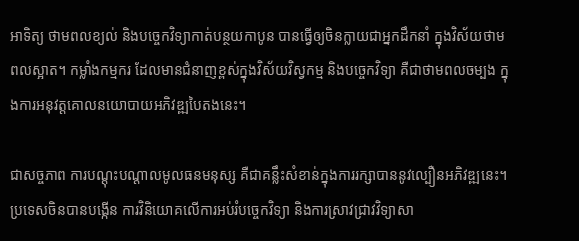អាទិត្យ ថាមពលខ្យល់ និងបច្ចេកវិទ្យាកាត់បន្ថយកាបូន បានធ្វើឲ្យចិនក្លាយជាអ្នកដឹកនាំ ក្នុងវិស័យថាមពលស្អាត។ កម្លាំងកម្មករ ដែលមានជំនាញខ្ពស់ក្នុងវិស័យវិស្វកម្ម និងបច្ចេកវិទ្យា គឺជាថាមពលចម្បង ក្នុងការអនុវត្តគោលនយោបាយអភិវឌ្ឍបៃតងនេះ។

ជាសច្ចភាព ការបណ្តុះបណ្តាលមូលធនមនុស្ស គឺជាគន្លឹះសំខាន់ក្នុងការរក្សាបាននូវល្បឿនអភិវឌ្ឍនេះ។ ប្រទេសចិនបានបង្កើន ការវិនិយោគលើការអប់រំបច្ចេកវិទ្យា និងការស្រាវជ្រាវវិទ្យាសា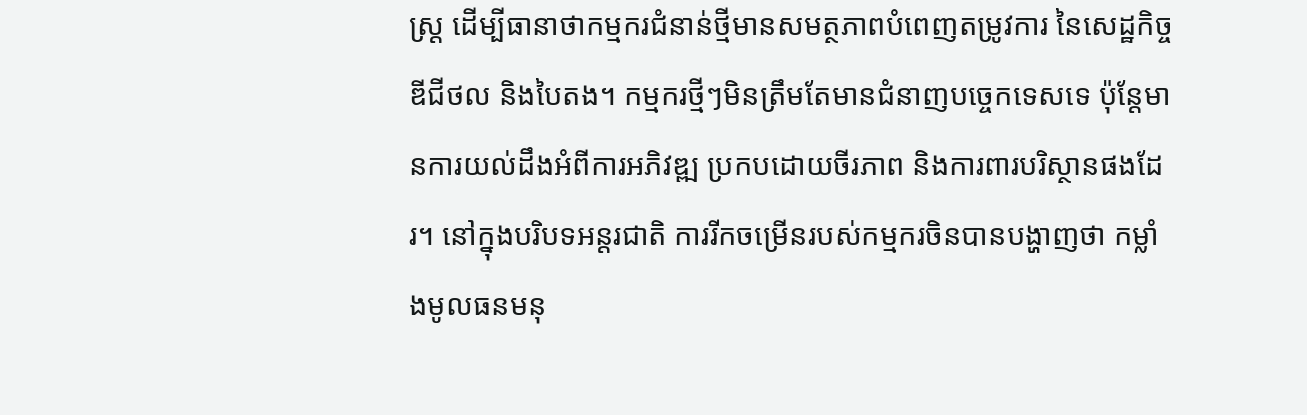ស្ត្រ ដើម្បីធានាថាកម្មករជំនាន់ថ្មីមានសមត្ថភាពបំពេញតម្រូវការ នៃសេដ្ឋកិច្ចឌីជីថល និងបៃតង។ កម្មករថ្មីៗមិនត្រឹមតែមានជំនាញបច្ចេកទេសទេ ប៉ុន្តែមានការយល់ដឹងអំពីការអភិវឌ្ឍ ប្រកបដោយចីរភាព និងការពារបរិស្ថានផងដែរ។ នៅក្នុងបរិបទអន្តរជាតិ ការរីកចម្រើនរបស់កម្មករចិនបានបង្ហាញថា កម្លាំងមូលធនមនុ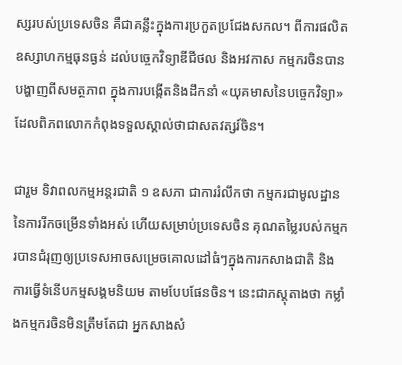ស្សរបស់ប្រទេសចិន គឺជាគន្លឹះក្នុងការប្រកួតប្រជែងសកល។ ពីការផលិតឧស្សាហកម្មធុនធ្ងន់ ដល់បច្ចេកវិទ្យាឌីជីថល និងអវកាស កម្មករចិនបានបង្ហាញពីសមត្ថភាព ក្នុងការបង្កើតនិងដឹកនាំ «យុគមាសនៃបច្ចេកវិទ្យា» ដែលពិភពលោកកំពុងទទួលស្គាល់ថាជាសតវត្សរ៍ចិន។

ជារួម ទិវាពលកម្មអន្តរជាតិ ១ ឧសភា ជាការរំលឹកថា កម្មករជាមូលដ្ឋាននៃការរីកចម្រើនទាំងអស់ ហើយសម្រាប់ប្រទេសចិន គុណតម្លៃរបស់កម្មករបានជំរុញឲ្យប្រទេសអាចសម្រេចគោលដៅធំៗក្នុងការកសាងជាតិ និង ការធ្វើទំនើបកម្មសង្គមនិយម តាមបែបផែនចិន។ នេះជាភស្តុតាងថា កម្លាំងកម្មករចិនមិនត្រឹមតែជា អ្នកសាងសំ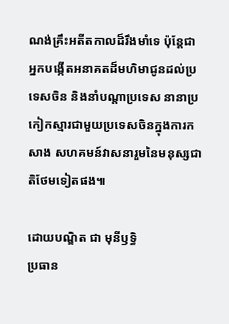ណង់គ្រឹះអតីតកាលដ៏រឹងមាំទេ ប៉ុន្តែជាអ្នកបង្កើតអនាគតដ៏មហិមាជូនដល់ប្រទេសចិន និងនាំបណ្តាប្រទេស នានាប្រកៀកស្មារជាមួយប្រទេសចិនក្នុងការកសាង សហគមន៍វាសនារួមនៃមនុស្សជាតិថែមទៀតផង៕

ដោយបណ្ឌិត ជា មុនីឫទ្ធិ
ប្រធាន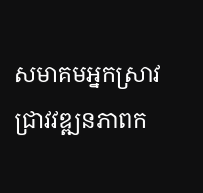សមាគមអ្នកស្រាវជ្រាវវឌ្ឍនភាពក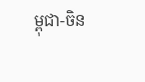ម្ពុជា-ចិន